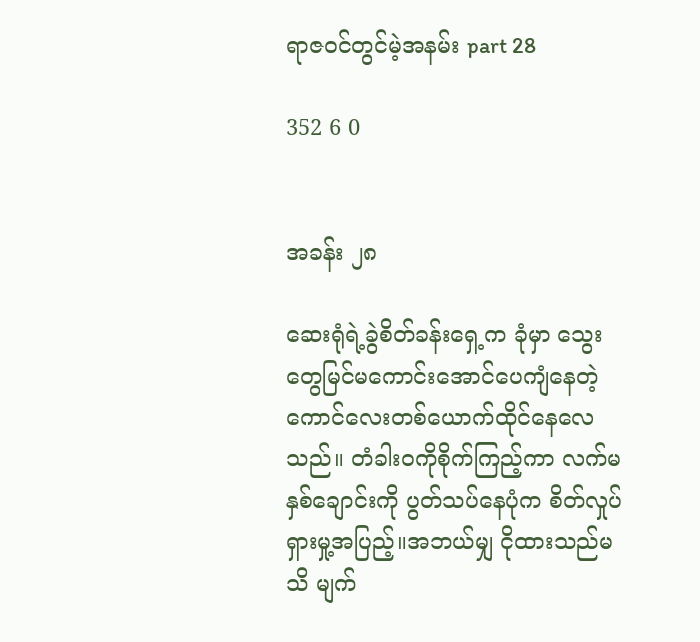ရာဇဝင်တွင်မဲ့အနမ်း part 28

352 6 0


အခန်း ၂၈

ဆေးရုံရဲ့ခွဲစိတ်ခန်းရှေ့က ခုံမှာ သွေးတွေမြင်မကောင်းအောင်ပေကျံနေတဲ့ကောင်လေးတစ်ယောက်ထိုင်နေလေသည်။ တံခါးဝကိုစိုက်ကြည့်ကာ လက်မနှစ်ချောင်းကို ပွတ်သပ်နေပုံက စိတ်လှုပ်ရှားမှု့အပြည့်။အဘယ်မျှ ငိုထားသည်မသိ မျက်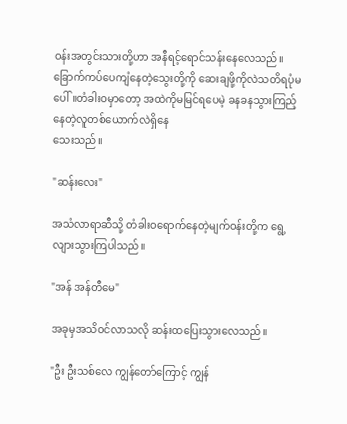ဝန်းအတွင်းသားတို့ဟာ အနီရင့်ရောင်သန်းနေလေသည်။
ခြောက်ကပ်ပေကျံနေတဲ့သွေးတို့ကို ဆေးချဖို့ကိုလဲသတိရပုံမပေါ်။တံခါးဝမှာတော့ အထဲကိုမမြင်ရပေမဲ့ ခနခနသွားကြည့်နေတဲ့လူတစ်ယောက်လဲရှိနေ
သေးသည်။

"ဆန်းလေး"

အသံလာရာဆီသို့ တံခါးဝရောက်နေတဲ့မျက်ဝန်းတို့က ရွေ့လျားသွားကြပါသည်။

"အန် အန်တီမေ"

အခုမှအသိဝင်လာသလို ဆန်းထပြေးသွားလေသည်။

"ဦး ဦးသစ်လေ ကျွန်တော်ကြောင့် ကျွန်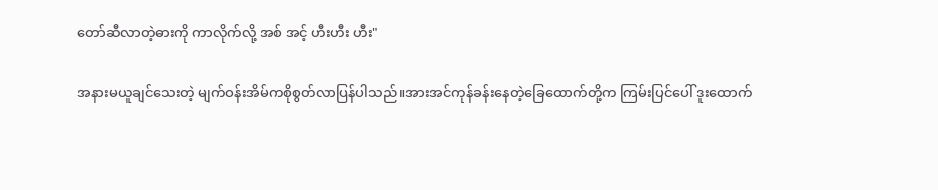တော်ဆီလာတဲ့ဓားကို ကာလိုက်လို့ အစ် အင့် ဟီးဟီး ဟီး"

အနားမယူချင်သေးတဲ့ မျက်ဝန်းအိမ်ကစိုစွတ်လာပြန်ပါသည်။အားအင်ကုန်ခန်းနေတဲ့ခြေထောက်တို့က ကြမ်းပြင်ပေါ် ဒူးထောက်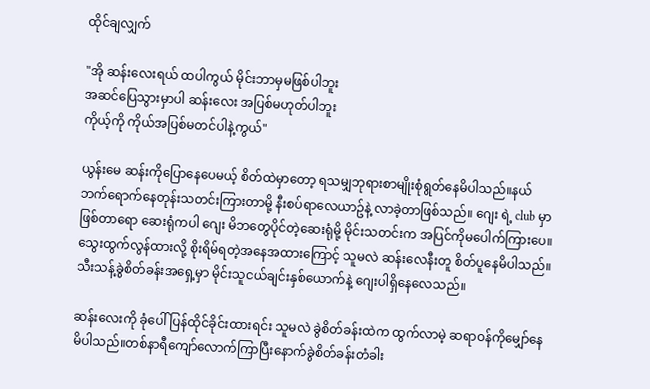ထိုင်ချလျှက်

"အို ဆန်းလေးရယ် ထပါကွယ် မိုင်းဘာမှမဖြစ်ပါဘူး
အဆင်ပြေသွားမှာပါ ဆန်းလေး အပြစ်မဟုတ်ပါဘူး
ကိုယ့်ကို ကိုယ်အပြစ်မတင်ပါနဲ့ကွယ်"

ယွန်းမေ ဆန်းကိုပြောနေပေမယ့် စိတ်ထဲမှာတော့ ရသမျှဘုရားစာမျိုးစုံရွတ်နေမိပါသည်။နယ်ဘက်ရောက်နေတုန်းသတင်းကြားတာမို့ နီးစပ်ရာလေယာဥ်နဲ့ လာခဲ့တာဖြစ်သည်။ ဂျေး ရဲ့ club မှာဖြစ်တာရော ဆေးရုံကပါ ဂျေး မိဘတွေပိုင်တဲ့ဆေးရုံမို့ မိုင်းသတင်းက အပြင်ကိုမပေါက်ကြားပေ။ သွေးထွက်လွန်ထားလို့ စိုးရိမ်ရတဲ့အနေအထားကြောင့် သူမလဲ ဆန်းလေနီးတူ စိတ်ပူနေမိပါသည်။ သီးသန့်ခွဲစိတ်ခန်းအရှေ့မှာ မိုင်းသူငယ်ချင်းနှစ်ယောက်နဲ့ ဂျေးပါရှိနေလေသည်။

ဆန်းလေးကို ခုံပေါ်ပြန်ထိုင်ခိုင်းထားရင်း သူမလဲ ခွဲစိတ်ခန်းထဲက ထွက်လာမဲ့ ဆရာဝန်ကိုမျှော်နေမိပါသည်။တစ်နာရီကျော်လောက်ကြာပြီးနောက်ခွဲစိတ်ခန်းတံခါး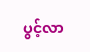ပွင့်လာ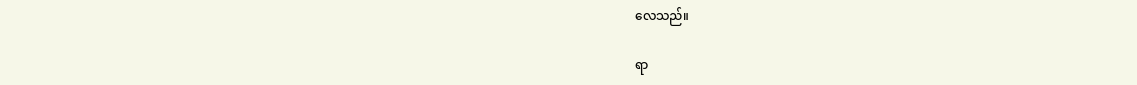လေသည်။

ရာ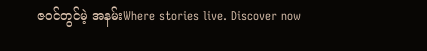ဇဝင်တွင်မဲ့ အနမ်းWhere stories live. Discover now